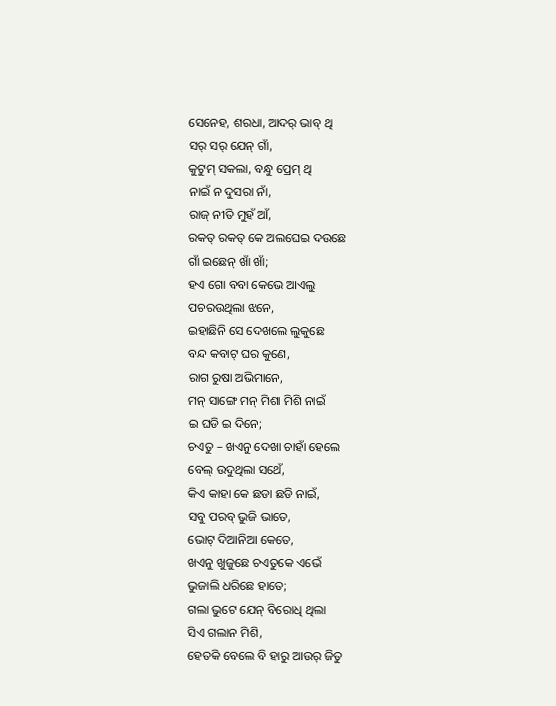ସେନେହ, ଶରଧା, ଆଦର୍ ଭାବ୍ ଥି
ସର୍ ସର୍ ଯେନ୍ ଗାଁ,
କୁଟୁମ୍ ସକଲା, ବନ୍ଧୁ ପ୍ରେମ୍ ଥି
ନାଇଁ ନ ଦୁସରା ନାଁ,
ରାଜ୍ ନୀତି ମୁହଁ ଆଁ,
ରକତ୍ ରକତ୍ କେ ଅଲଘେଇ ଦଉଛେ
ଗାଁ ଇଛେନ୍ ଖାଁ ଖାଁ;
ହଏ ଗୋ ବବା କେଭେ ଆଏଲୁ
ପଚରଉଥିଲା ଝନେ,
ଇହାଛିନି ସେ ଦେଖଲେ ଲୁକୁଛେ
ବନ୍ଦ କବାଟ୍ ଘର କୁଣେ,
ରାଗ ରୁଷା ଅଭିମାନେ,
ମନ୍ ସାଙ୍ଗେ ମନ୍ ମିଶା ମିଶି ନାଇଁ
ଇ ଘଡି ଇ ଦିନେ;
ଚଏତୁ – ଖଏନୁ ଦେଖା ଚାହାଁ ହେଲେ
ବେଲ୍ ଉଦୁଥିଲା ସଥେଁ,
କିଏ କାହା କେ ଛଡା ଛଡି ନାଇଁ,
ସବୁ ପରବ୍ ଭୁଜି ଭାତେ,
ଭୋଟ୍ ଦିଆନିଆ କେତେ,
ଖଏନୁ ଖୁଜୁଛେ ଚଏତୁକେ ଏଭେଁ
ଭୁଜାଲି ଧରିଛେ ହାତେ;
ଗଲା ଭୁଟେ ଯେନ୍ ବିରୋଧି ଥିଲା
ସିଏ ଗଲାନ ମିଶି,
ହେତକି ବେଲେ ବି ହାରୁ ଆଉର୍ ଜିତୁ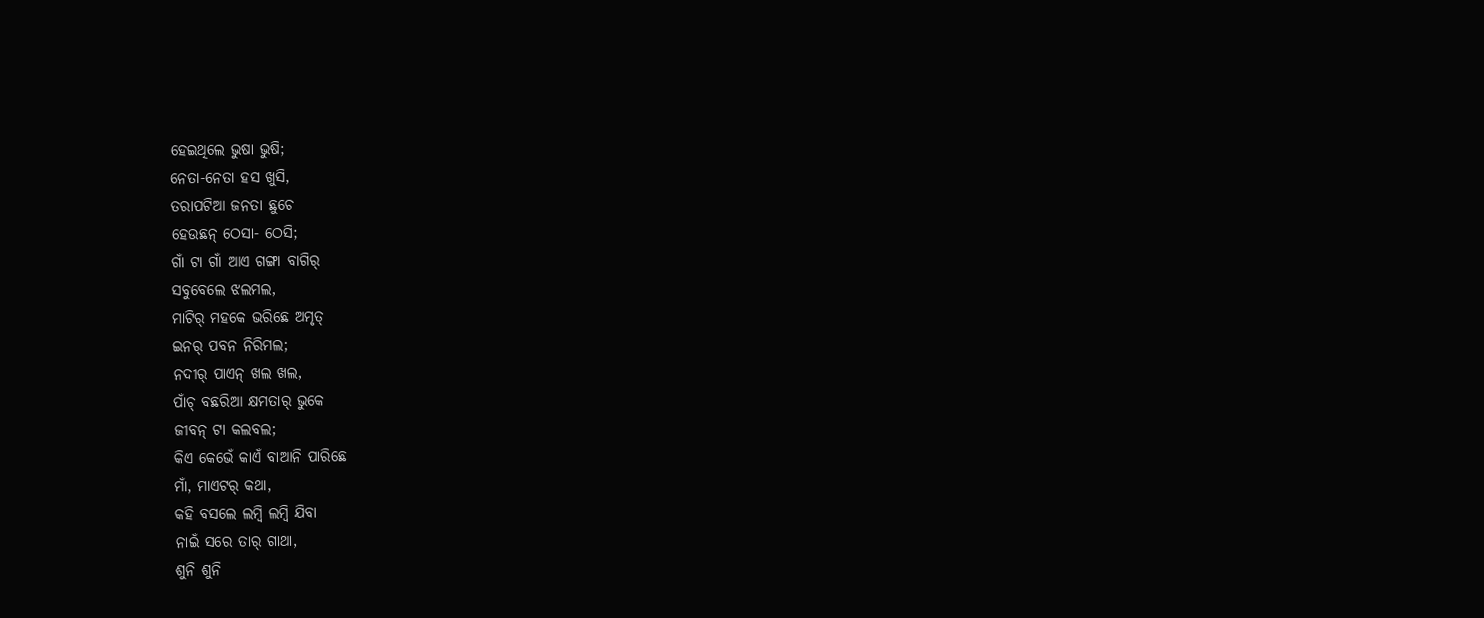ହେଇଥିଲେ ଭୁଷା ଭୁଷି;
ନେତା-ନେତା ହସ ଖୁସି,
ତରାପଟିଆ ଜନତା ଛୁଚେ
ହେଉଛନ୍ ଠେସା- ଠେସି;
ଗାଁ ଟା ଗାଁ ଆଏ ଗଙ୍ଗା ବାଗିର୍
ସବୁବେଲେ ଝଲମଲ,
ମାଟିର୍ ମହକେ ଭରିଛେ ଅମୃତ୍
ଇନର୍ ପବନ ନିରିମଲ;
ନଦୀର୍ ପାଏନ୍ ଖଲ ଖଲ,
ପାଁଚ୍ ବଛରିଆ କ୍ଷମତାର୍ ଭୁକେ
ଜୀବନ୍ ଟା କଲବଲ;
କିଏ କେଭେଁ କାଏଁ ବାଆନି ପାରିଛେ
ମାଁ, ମାଏଟର୍ କଥା,
କହି ବସଲେ ଲମ୍ବି ଲମ୍ବି ଯିବା
ନାଇଁ ସରେ ତାର୍ ଗାଥା,
ଶୁନି ଶୁନି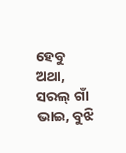ହେବୁ ଅଥା,
ସରଲ୍ ଗାଁ ଭାଇ, ବୁଝି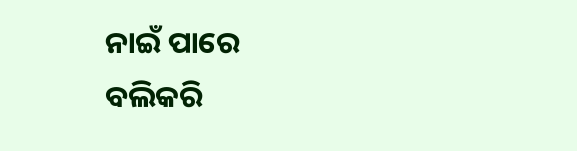ନାଇଁ ପାରେ
ବଲିକରି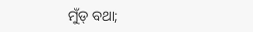ମୁଁଡ୍ ବଥା;